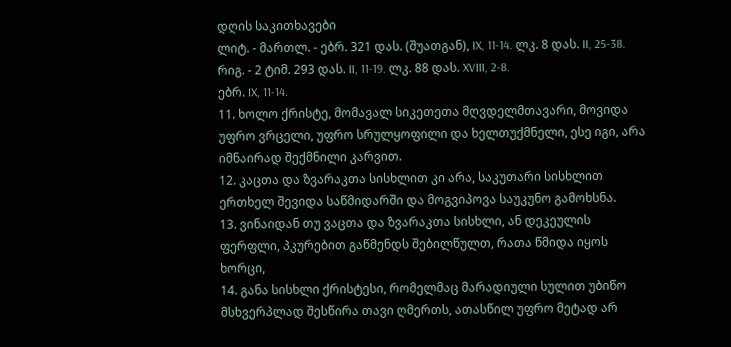დღის საკითხავები
ლიტ. - მართლ. - ებრ. 321 დას. (შუათგან), IX, 11-14. ლკ. 8 დას. II, 25-38. რიგ. - 2 ტიმ. 293 დას. II, 11-19. ლკ. 88 დას. XVIII, 2-8.
ებრ. IX, 11-14.
11. ხოლო ქრისტე, მომავალ სიკეთეთა მღვდელმთავარი, მოვიდა უფრო ვრცელი, უფრო სრულყოფილი და ხელთუქმნელი, ესე იგი, არა იმნაირად შექმნილი კარვით.
12. კაცთა და ზვარაკთა სისხლით კი არა, საკუთარი სისხლით ერთხელ შევიდა საწმიდარში და მოგვიპოვა საუკუნო გამოხსნა.
13. ვინაიდან თუ ვაცთა და ზვარაკთა სისხლი, ან დეკეულის ფერფლი, პკურებით გაწმენდს შებილწულთ, რათა წმიდა იყოს ხორცი,
14. განა სისხლი ქრისტესი, რომელმაც მარადიული სულით უბიწო მსხვერპლად შესწირა თავი ღმერთს, ათასწილ უფრო მეტად არ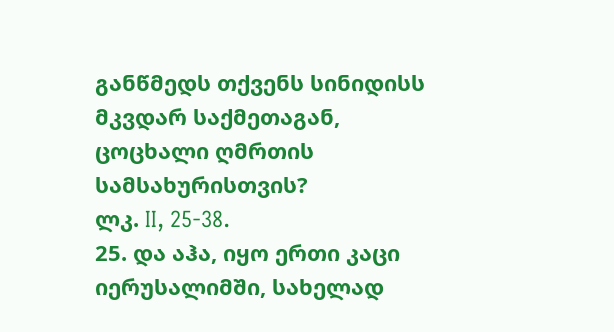განწმედს თქვენს სინიდისს მკვდარ საქმეთაგან, ცოცხალი ღმრთის სამსახურისთვის?
ლკ. II, 25-38.
25. და აჰა, იყო ერთი კაცი იერუსალიმში, სახელად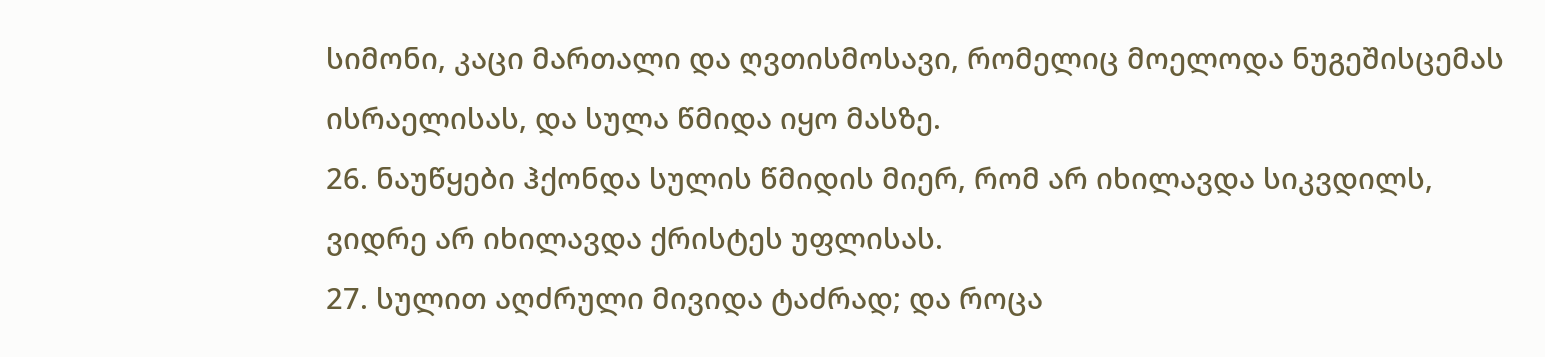სიმონი, კაცი მართალი და ღვთისმოსავი, რომელიც მოელოდა ნუგეშისცემას ისრაელისას, და სულა წმიდა იყო მასზე.
26. ნაუწყები ჰქონდა სულის წმიდის მიერ, რომ არ იხილავდა სიკვდილს, ვიდრე არ იხილავდა ქრისტეს უფლისას.
27. სულით აღძრული მივიდა ტაძრად; და როცა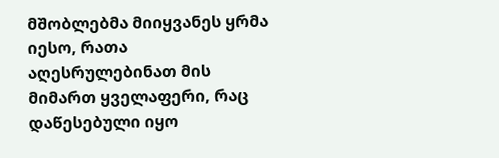მშობლებმა მიიყვანეს ყრმა იესო, რათა აღესრულებინათ მის მიმართ ყველაფერი, რაც დაწესებული იყო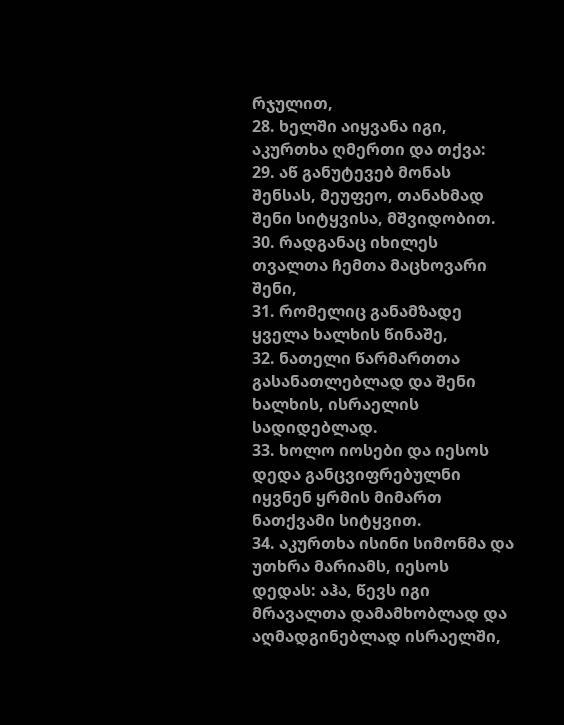რჯულით,
28. ხელში აიყვანა იგი, აკურთხა ღმერთი და თქვა:
29. აწ განუტევებ მონას შენსას, მეუფეო, თანახმად შენი სიტყვისა, მშვიდობით.
30. რადგანაც იხილეს თვალთა ჩემთა მაცხოვარი შენი,
31. რომელიც განამზადე ყველა ხალხის წინაშე,
32. ნათელი წარმართთა გასანათლებლად და შენი ხალხის, ისრაელის სადიდებლად.
33. ხოლო იოსები და იესოს დედა განცვიფრებულნი იყვნენ ყრმის მიმართ ნათქვამი სიტყვით.
34. აკურთხა ისინი სიმონმა და უთხრა მარიამს, იესოს დედას: აჰა, წევს იგი მრავალთა დამამხობლად და აღმადგინებლად ისრაელში,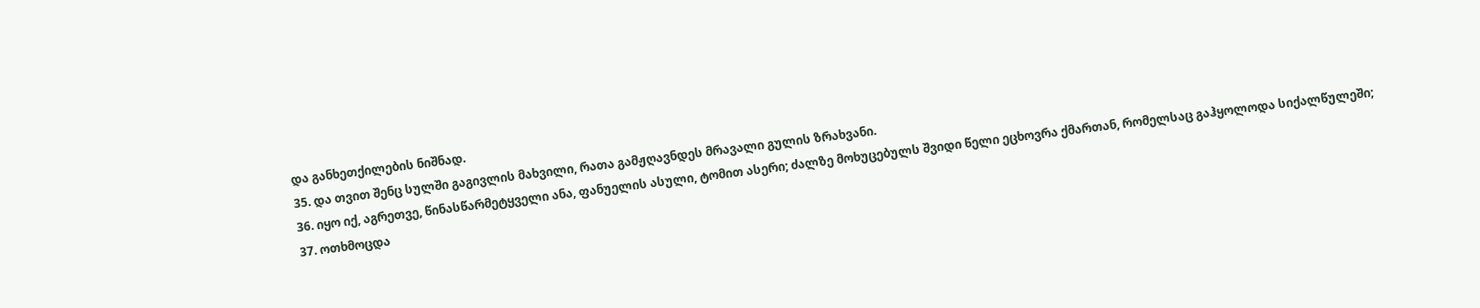და განხეთქილების ნიშნად.
35. და თვით შენც სულში გაგივლის მახვილი, რათა გამჟღავნდეს მრავალი გულის ზრახვანი.
36. იყო იქ, აგრეთვე, წინასწარმეტყველი ანა, ფანუელის ასული, ტომით ასერი; ძალზე მოხუცებულს შვიდი წელი ეცხოვრა ქმართან, რომელსაც გაჰყოლოდა სიქალწულეში;
37. ოთხმოცდა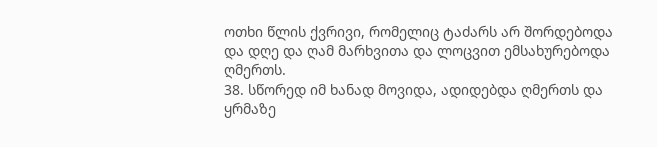ოთხი წლის ქვრივი, რომელიც ტაძარს არ შორდებოდა და დღე და ღამ მარხვითა და ლოცვით ემსახურებოდა ღმერთს.
38. სწორედ იმ ხანად მოვიდა, ადიდებდა ღმერთს და ყრმაზე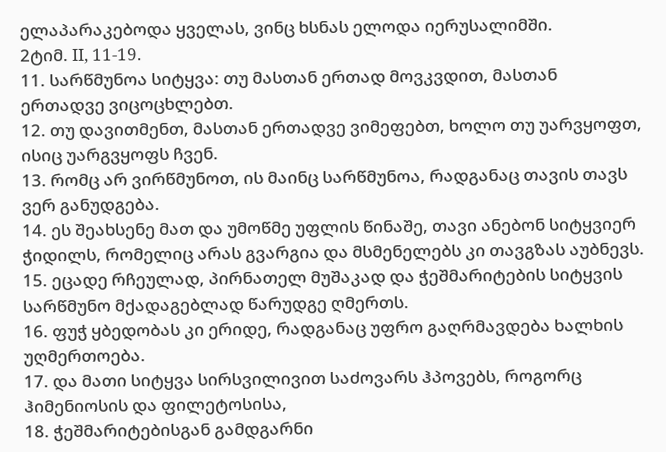ელაპარაკებოდა ყველას, ვინც ხსნას ელოდა იერუსალიმში.
2ტიმ. II, 11-19.
11. სარწმუნოა სიტყვა: თუ მასთან ერთად მოვკვდით, მასთან ერთადვე ვიცოცხლებთ.
12. თუ დავითმენთ, მასთან ერთადვე ვიმეფებთ, ხოლო თუ უარვყოფთ, ისიც უარგვყოფს ჩვენ.
13. რომც არ ვირწმუნოთ, ის მაინც სარწმუნოა, რადგანაც თავის თავს ვერ განუდგება.
14. ეს შეახსენე მათ და უმოწმე უფლის წინაშე, თავი ანებონ სიტყვიერ ჭიდილს, რომელიც არას გვარგია და მსმენელებს კი თავგზას აუბნევს.
15. ეცადე რჩეულად, პირნათელ მუშაკად და ჭეშმარიტების სიტყვის სარწმუნო მქადაგებლად წარუდგე ღმერთს.
16. ფუჭ ყბედობას კი ერიდე, რადგანაც უფრო გაღრმავდება ხალხის უღმერთოება.
17. და მათი სიტყვა სირსვილივით საძოვარს ჰპოვებს, როგორც ჰიმენიოსის და ფილეტოსისა,
18. ჭეშმარიტებისგან გამდგარნი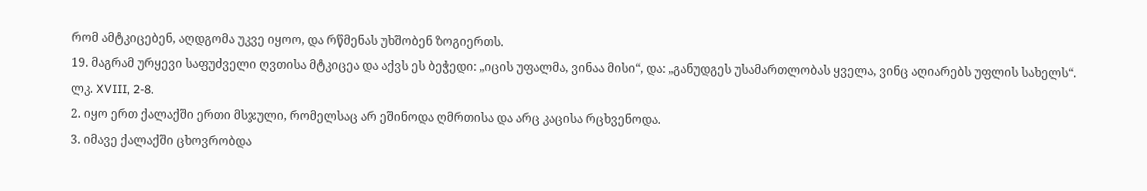რომ ამტკიცებენ, აღდგომა უკვე იყოო, და რწმენას უხშობენ ზოგიერთს.
19. მაგრამ ურყევი საფუძველი ღვთისა მტკიცეა და აქვს ეს ბეჭედი: „იცის უფალმა, ვინაა მისი“, და: „განუდგეს უსამართლობას ყველა, ვინც აღიარებს უფლის სახელს“.
ლკ. XVIII, 2-8.
2. იყო ერთ ქალაქში ერთი მსჯული, რომელსაც არ ეშინოდა ღმრთისა და არც კაცისა რცხვენოდა.
3. იმავე ქალაქში ცხოვრობდა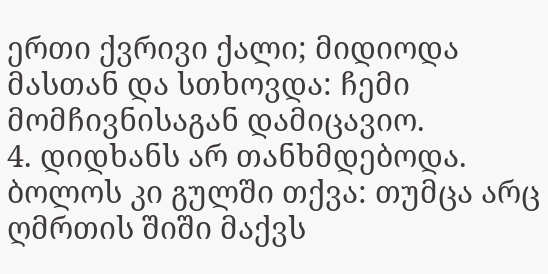ერთი ქვრივი ქალი; მიდიოდა მასთან და სთხოვდა: ჩემი მომჩივნისაგან დამიცავიო.
4. დიდხანს არ თანხმდებოდა. ბოლოს კი გულში თქვა: თუმცა არც ღმრთის შიში მაქვს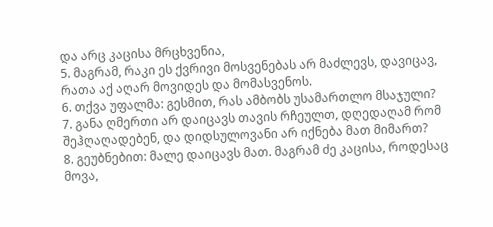და არც კაცისა მრცხვენია,
5. მაგრამ, რაკი ეს ქვრივი მოსვენებას არ მაძლევს, დავიცავ, რათა აქ აღარ მოვიდეს და მომასვენოს.
6. თქვა უფალმა: გესმით, რას ამბობს უსამართლო მსაჯული?
7. განა ღმერთი არ დაიცავს თავის რჩეულთ, დღედაღამ რომ შეჰღაღადებენ, და დიდსულოვანი არ იქნება მათ მიმართ?
8. გეუბნებით: მალე დაიცავს მათ. მაგრამ ძე კაცისა, როდესაც მოვა,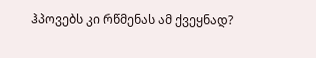ჰპოვებს კი რწმენას ამ ქვეყნად?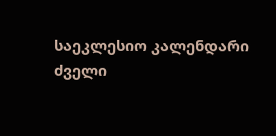საეკლესიო კალენდარი
ძველი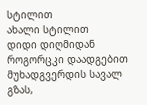სტილით
ახალი სტილით
დიდი დიღმიდან როგორცკი დაადგებით მუხადგვერდის სავალ გზას,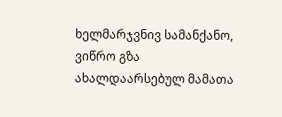ხელმარჯვნივ სამანქანო, ვიწრო გზა ახალდაარსებულ მამათა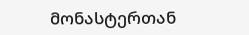მონასტერთან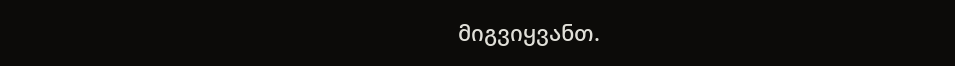მიგვიყვანთ.